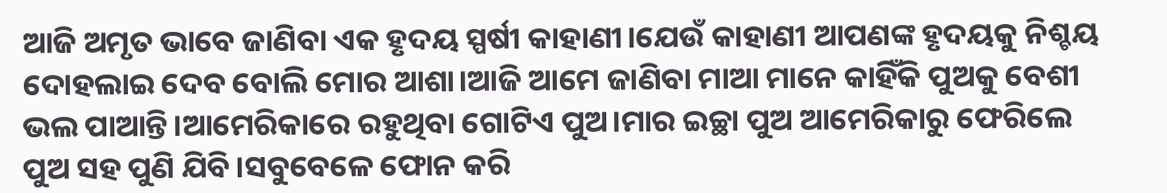ଆଜି ଅମୃତ ଭାବେ ଜାଣିବା ଏକ ହୃଦୟ ସ୍ପର୍ଷୀ କାହାଣୀ।ଯେଉଁ କାହାଣୀ ଆପଣଙ୍କ ହୃଦୟକୁ ନିଶ୍ଚୟ ଦୋହଲାଇ ଦେବ ବୋଲି ମୋର ଆଶା।ଆଜି ଆମେ ଜାଣିବା ମାଆ ମାନେ କାହିଁକି ପୁଅକୁ ବେଶୀ ଭଲ ପାଆନ୍ତି।ଆମେରିକାରେ ରହୁଥିବା ଗୋଟିଏ ପୁଅ।ମାର ଇଚ୍ଛା ପୁଅ ଆମେରିକାରୁ ଫେରିଲେ ପୁଅ ସହ ପୁଣି ଯିବି।ସବୁବେଳେ ଫୋନ କରି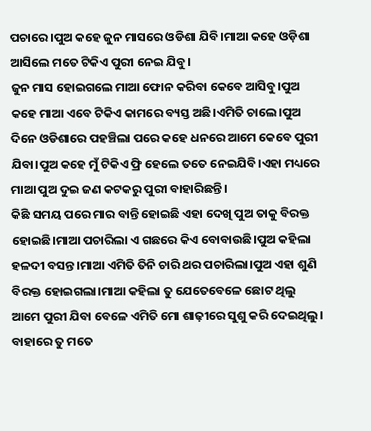ପଚାରେ।ପୁଅ କହେ ଜୁନ ମାସରେ ଓଡିଶା ଯିବି।ମାଆ କହେ ଓଡ଼ିଶା ଆସିଲେ ମତେ ଟିକିଏ ପୁରୀ ନେଇ ଯିବୁ।
ଜୁନ ମାସ ହୋଇଗଲେ ମାଆ ଫୋନ କରିବା କେବେ ଆସିବୁ।ପୁଅ କହେ ମାଆ ଏବେ ଟିକିଏ କାମରେ ବ୍ୟସ୍ତ ଅଛି।ଏମିତି ଚାଲେ।ପୁଅ ଦିନେ ଓଡିଶାରେ ପହଞ୍ଚିଲା ପରେ କହେ ଧନରେ ଆମେ କେବେ ପୁରୀ ଯିବା।ପୁଅ କହେ ମୁଁ ଟିକିଏ ଫ୍ରି ହେଲେ ତତେ ନେଇଯିବି।ଏହା ମଧ୍ୟରେ ମାଆ ପୁଅ ଦୁଇ ଜଣ କଟକରୁ ପୁରୀ ବାହାରିଛନ୍ତି।
କିଛି ସମୟ ପରେ ମାର ବାନ୍ତି ହୋଇଛି ଏହା ଦେଖି ପୁଅ ତାକୁ ବିରକ୍ତ ହୋଇଛି।ମାଆ ପଚାରିଲା ଏ ଗଛରେ କିଏ ବୋବାଉଛି।ପୁଅ କହିଲା ହଳଦୀ ବସନ୍ତ।ମାଆ ଏମିତି ତିନି ଚାରି ଥର ପଚାରିଲା।ପୁଅ ଏହା ଶୁଣି ବିରକ୍ତ ହୋଇଗଲା।ମାଆ କହିଲା ତୁ ଯେତେବେଳେ ଛୋଟ ଥିଲୁ ଆମେ ପୁରୀ ଯିବା ବେଳେ ଏମିତି ମୋ ଶାଢ଼ୀରେ ସୁଶୁ କରି ଦେଇଥିଲୁ।
ବାହାରେ ତୁ ମତେ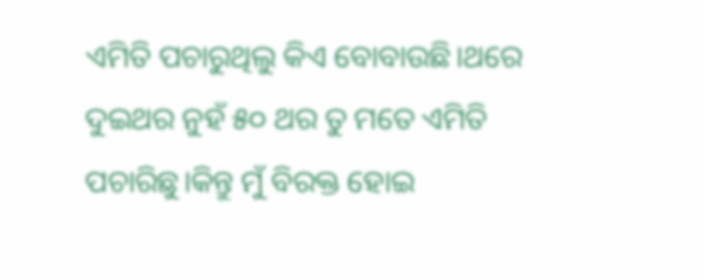ଏମିତି ପଚାରୁଥିଲୁ କିଏ ବୋବାଉଛି।ଥରେ ଦୁଇଥର ନୁହଁ ୫୦ ଥର ତୁ ମତେ ଏମିତି ପଚାରିଛୁ।କିନ୍ତୁ ମୁଁ ବିରକ୍ତ ହୋଇ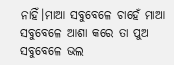ନାହିଁ।ମାଆ ସବୁବେଳେ ଚାହେଁ ମାଆ ସବୁବେଳେ ଆଶା କରେ ତା ପୁଅ ସବୁବେଳେ ଭଲ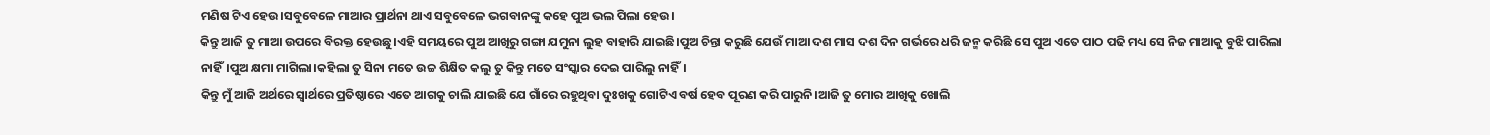ମଣିଷ ଟିଏ ହେଉ।ସବୁବେଳେ ମାଆର ପ୍ରାର୍ଥନା ଥାଏ ସବୁବେଳେ ଭଗବାନଙ୍କୁ କହେ ପୁଅ ଭଲ ପିଲା ହେଉ।
କିନ୍ତୁ ଆଜି ତୁ ମାଆ ଉପରେ ବିରକ୍ତ ହେଉଛୁ।ଏହି ସମୟରେ ପୁଅ ଆଖିରୁ ଗଙ୍ଗା ଯମୁନା ଲୁହ ବାହାରି ଯାଇଛି।ପୁଅ ଚିନ୍ତା କରୁଛି ଯେଉଁ ମାଆ ଦଶ ମାସ ଦଶ ଦିନ ଗର୍ଭରେ ଧରି ଜନ୍ମ କରିଛି ସେ ପୁଅ ଏତେ ପାଠ ପଢି ମଧ୍ୟ ସେ ନିଜ ମାଆକୁ ବୁଝି ପାରିଲା ନାହିଁ।ପୁଅ କ୍ଷମା ମାଗିଲା।କହିଲା ତୁ ସିନା ମତେ ଉଚ୍ଚ ଶିକ୍ଷିତ କଲୁ ତୁ କିନ୍ତୁ ମତେ ସଂସ୍କାର ଦେଇ ପାରିଲୁ ନାହିଁ।
କିନ୍ତୁ ମୁଁ ଆଜି ଅର୍ଥରେ ସ୍ୱାର୍ଥରେ ପ୍ରତିଷ୍ଠାରେ ଏତେ ଆଗକୁ ଚାଲି ଯାଇଛି ଯେ ଗାଁରେ ରହୁଥିବା ଦୁଃଖକୁ ଗୋଟିଏ ବର୍ଷ ହେବ ପୂରଣ କରି ପାରୁନି।ଆଜି ତୁ ମୋର ଆଖିକୁ ଖୋଲି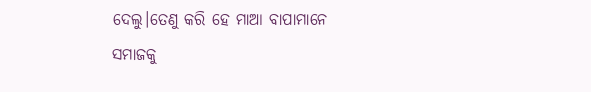ଦେଲୁ।ତେଣୁ କରି ହେ ମାଆ ବାପାମାନେ ସମାଜକୁ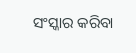ସଂସ୍କାର କରିବା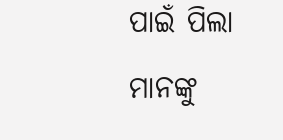ପାଇଁ ପିଲା ମାନଙ୍କୁ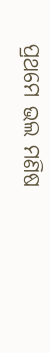ପ୍ରଥମେ ଭଲ ମଣିଷ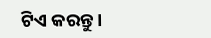ଟିଏ କରନ୍ତୁ।